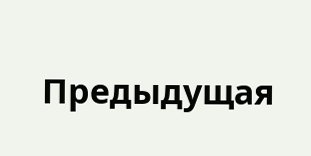Предыдущая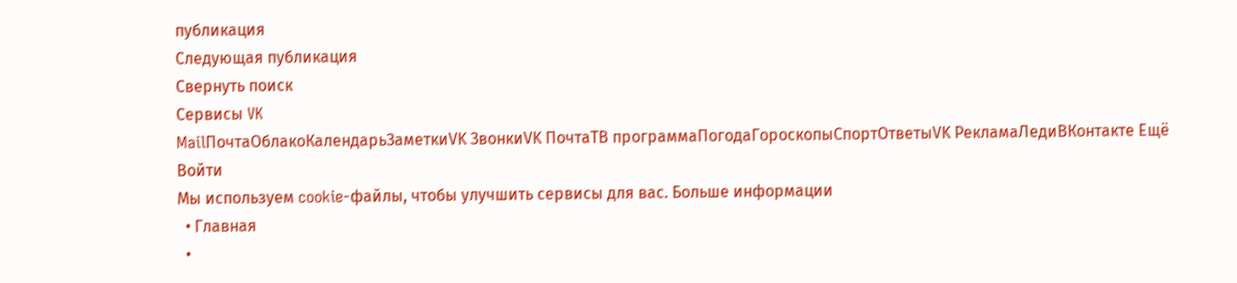публикация
Следующая публикация
Свернуть поиск
Сервисы VK
MailПочтаОблакоКалендарьЗаметкиVK ЗвонкиVK ПочтаТВ программаПогодаГороскопыСпортОтветыVK РекламаЛедиВКонтакте Ещё
Войти
Мы используем cookie-файлы, чтобы улучшить сервисы для вас. Больше информации
  • Главная
  •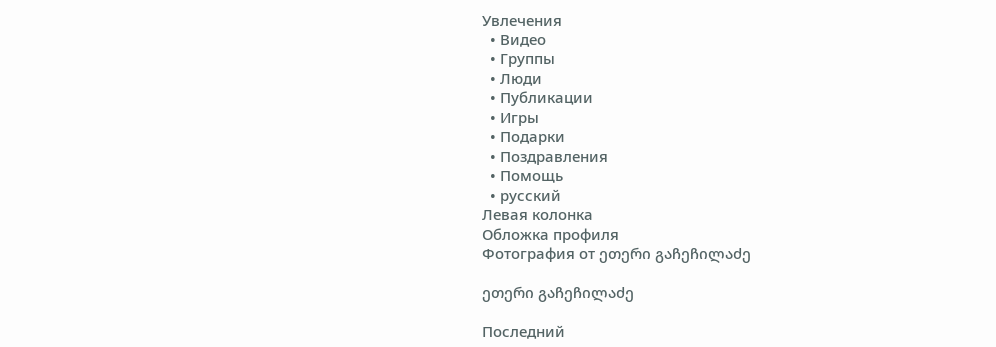Увлечения
  • Видео
  • Группы
  • Люди
  • Публикации
  • Игры
  • Подарки
  • Поздравления
  • Помощь
  • русский
Левая колонка
Обложка профиля
Фотография от ეთერი გაჩეჩილაძე

ეთერი გაჩეჩილაძე

Последний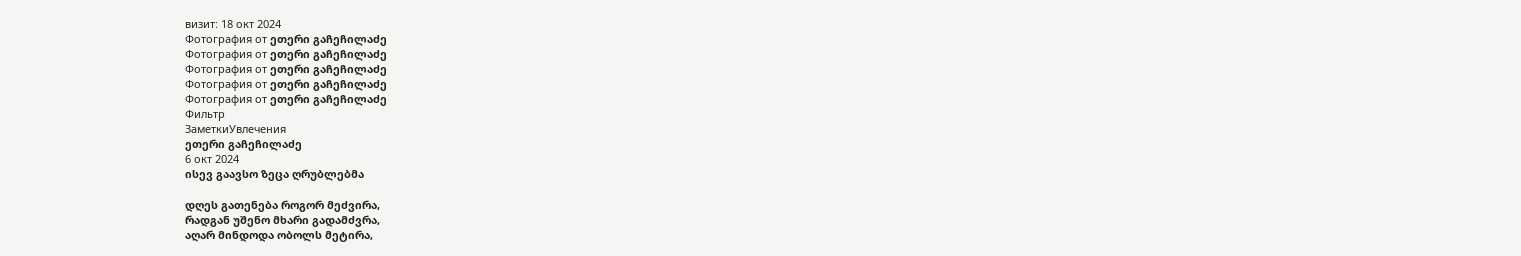визит: 18 окт 2024
Фотография от ეთერი გაჩეჩილაძე
Фотография от ეთერი გაჩეჩილაძე
Фотография от ეთერი გაჩეჩილაძე
Фотография от ეთერი გაჩეჩილაძე
Фотография от ეთერი გაჩეჩილაძე
Фильтр
ЗаметкиУвлечения
ეთერი გაჩეჩილაძე
6 окт 2024
ისევ გაავსო ზეცა ღრუბლებმა

დღეს გათენება როგორ მეძვირა,
რადგან უშენო მხარი გადამძვრა,
აღარ მინდოდა ობოლს მეტირა,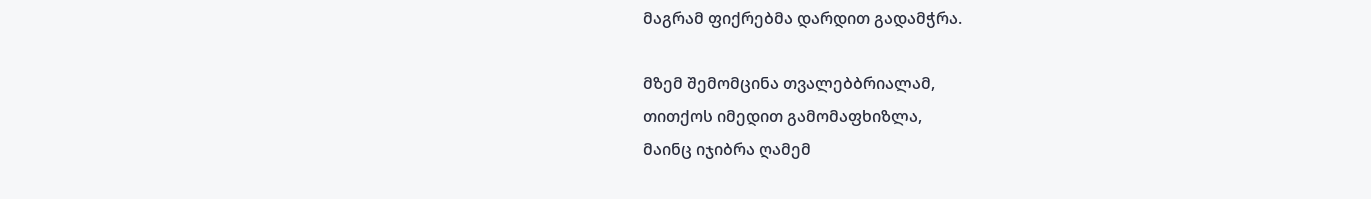მაგრამ ფიქრებმა დარდით გადამჭრა.

მზემ შემომცინა თვალებბრიალამ,
თითქოს იმედით გამომაფხიზლა,
მაინც იჯიბრა ღამემ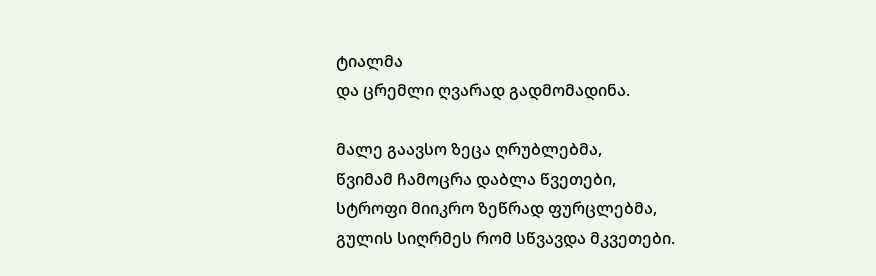ტიალმა
და ცრემლი ღვარად გადმომადინა.

მალე გაავსო ზეცა ღრუბლებმა,
წვიმამ ჩამოცრა დაბლა წვეთები,
სტროფი მიიკრო ზეწრად ფურცლებმა,
გულის სიღრმეს რომ სწვავდა მკვეთები.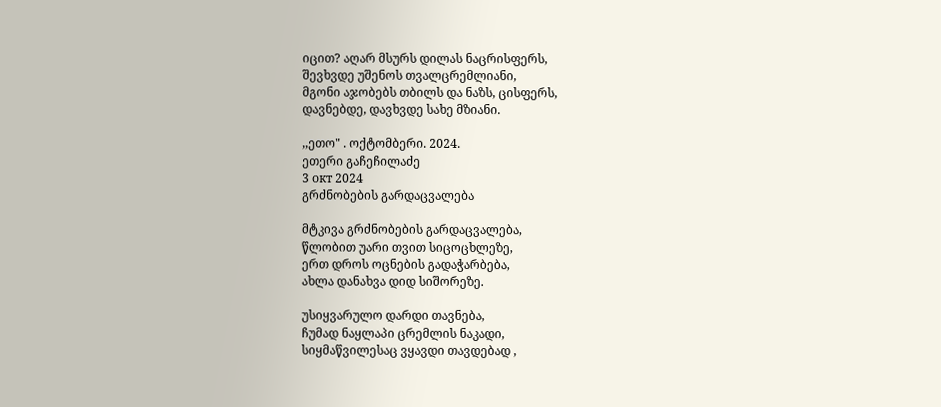იცით? აღარ მსურს დილას ნაცრისფერს,
შევხვდე უშენოს თვალცრემლიანი,
მგონი აჯობებს თბილს და ნაზს, ცისფერს,
დავნებდე, დავხვდე სახე მზიანი.

,,ეთო" . ოქტომბერი. 2024.
ეთერი გაჩეჩილაძე
3 окт 2024
გრძნობების გარდაცვალება

მტკივა გრძნობების გარდაცვალება,
წლობით უარი თვით სიცოცხლეზე,
ერთ დროს ოცნების გადაჭარბება,
ახლა დანახვა დიდ სიშორეზე.

უსიყვარულო დარდი თავნება,
ჩუმად ნაყლაპი ცრემლის ნაკადი,
სიყმაწვილესაც ვყავდი თავდებად ,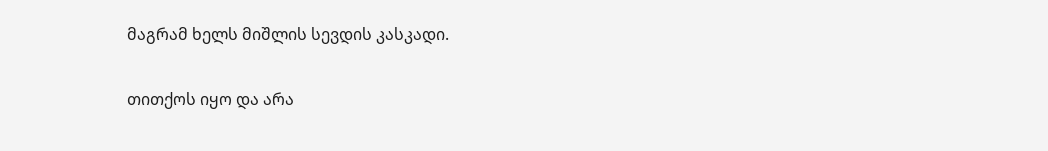მაგრამ ხელს მიშლის სევდის კასკადი.

თითქოს იყო და არა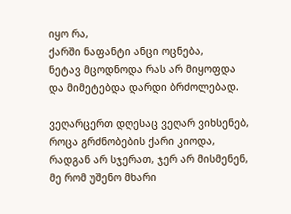იყო რა,
ქარში ნაფანტი ანცი ოცნება,
ნეტავ მცოდნოდა რას არ მიყოფდა
და მიმეტებდა დარდი ბრძოლებად.

ვეღარცერთ დღესაც ვეღარ ვიხსენებ,
როცა გრძნობების ქარი კიოდა,
რადგან არ სჯერათ, ჯერ არ მისმენენ,
მე რომ უშენო მხარი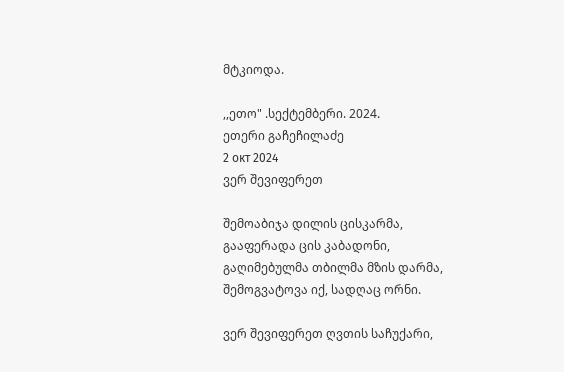მტკიოდა.

,,ეთო" .სექტემბერი. 2024.
ეთერი გაჩეჩილაძე
2 окт 2024
ვერ შევიფერეთ

შემოაბიჯა დილის ცისკარმა,
გააფერადა ცის კაბადონი,
გაღიმებულმა თბილმა მზის დარმა,
შემოგვატოვა იქ, სადღაც ორნი.

ვერ შევიფერეთ ღვთის საჩუქარი,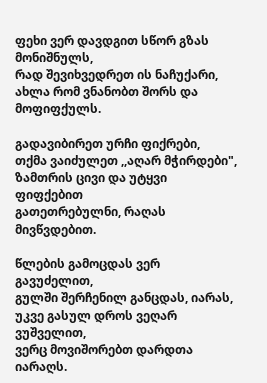ფეხი ვერ დავდგით სწორ გზას მონიშნულს,
რად შევიხვედრეთ ის ნაჩუქარი,
ახლა რომ ვნანობთ შორს და მოფიფქულს.

გადავიბირეთ ურჩი ფიქრები,
თქმა ვაიძულეთ ,,აღარ მჭირდები",
ზამთრის ცივი და უტყვი ფიფქებით
გათეთრებულნი, რაღას მივწვდებით.

წლების გამოცდას ვერ გავუძელით,
გულში შერჩენილ განცდას, იარას,
უკვე გასულ დროს ვეღარ ვუშველით,
ვერც მოვიშორებთ დარდთა იარაღს.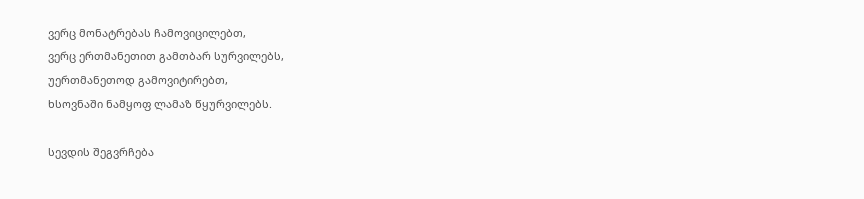ვერც მონატრებას ჩამოვიცილებთ,
ვერც ერთმანეთით გამთბარ სურვილებს,
უერთმანეთოდ გამოვიტირებთ,
ხსოვნაში ნამყოფ ლამაზ წყურვილებს.

სევდის შეგვრჩება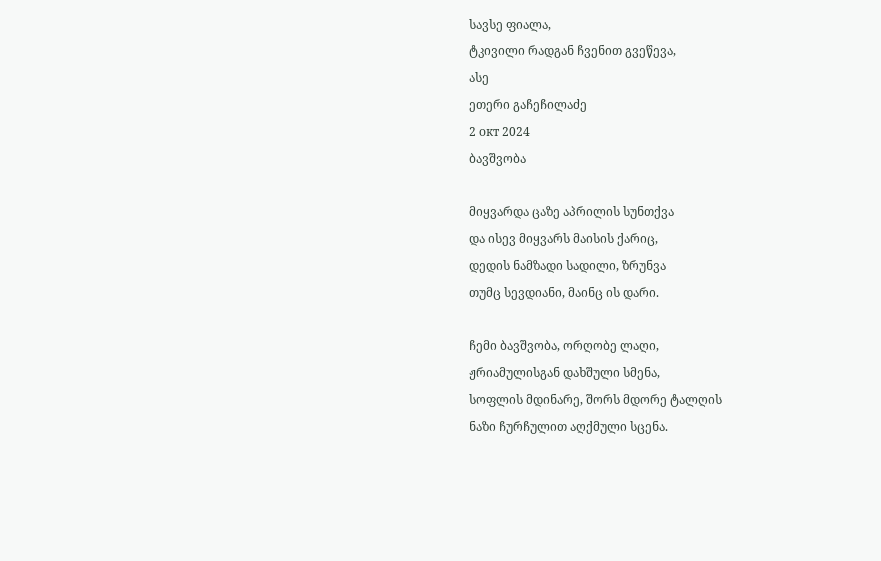სავსე ფიალა,
ტკივილი რადგან ჩვენით გვეწევა,
ასე
ეთერი გაჩეჩილაძე
2 окт 2024
ბავშვობა

მიყვარდა ცაზე აპრილის სუნთქვა
და ისევ მიყვარს მაისის ქარიც,
დედის ნამზადი სადილი, ზრუნვა
თუმც სევდიანი, მაინც ის დარი.

ჩემი ბავშვობა, ორღობე ლაღი,
ჟრიამულისგან დახშული სმენა,
სოფლის მდინარე, შორს მდორე ტალღის
ნაზი ჩურჩულით აღქმული სცენა.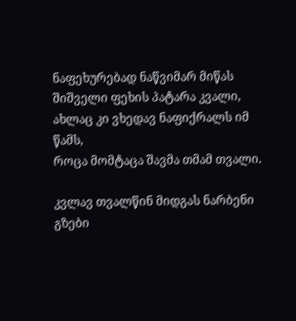ნაფეხურებად ნაწვიმარ მიწას
შიშველი ფეხის პატარა კვალი,
ახლაც კი ვხედავ ნაფიქრალს იმ წამს,
როცა მომტაცა შავმა თმამ თვალი.

კვლავ თვალწინ მიდგას ნარბენი გზები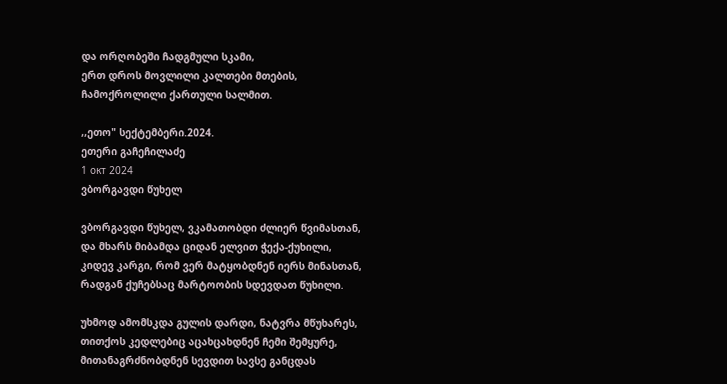და ორღობეში ჩადგმული სკამი,
ერთ დროს მოვლილი კალთები მთების,
ჩამოქროლილი ქართული სალმით.

,,ეთო" სექტემბერი.2024.
ეთერი გაჩეჩილაძე
1 окт 2024
ვბორგავდი წუხელ

ვბორგავდი წუხელ, ვკამათობდი ძლიერ წვიმასთან,
და მხარს მიბამდა ციდან ელვით ჭექა-ქუხილი,
კიდევ კარგი, რომ ვერ მატყობდნენ იერს მინასთან,
რადგან ქუჩებსაც მარტოობის სდევდათ წუხილი.

უხმოდ ამომსკდა გულის დარდი, ნატვრა მწუხარეს,
თითქოს კედლებიც აცახცახდნენ ჩემი შემყურე,
მითანაგრძნობდნენ სევდით სავსე განცდას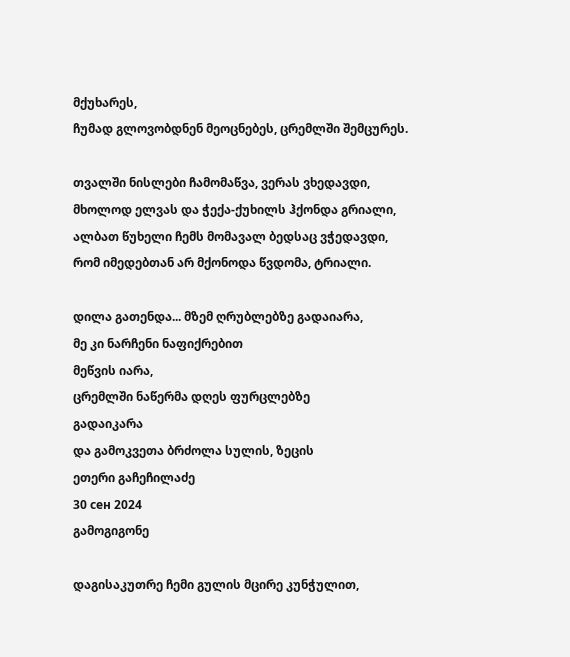მქუხარეს,
ჩუმად გლოვობდნენ მეოცნებეს, ცრემლში შემცურეს.

თვალში ნისლები ჩამომაწვა, ვერას ვხედავდი,
მხოლოდ ელვას და ჭექა-ქუხილს ჰქონდა გრიალი,
ალბათ წუხელი ჩემს მომავალ ბედსაც ვჭედავდი,
რომ იმედებთან არ მქონოდა წვდომა, ტრიალი.

დილა გათენდა... მზემ ღრუბლებზე გადაიარა,
მე კი ნარჩენი ნაფიქრებით
მეწვის იარა,
ცრემლში ნაწერმა დღეს ფურცლებზე
გადაიკარა
და გამოკვეთა ბრძოლა სულის, ზეცის
ეთერი გაჩეჩილაძე
30 сен 2024
გამოგიგონე

დაგისაკუთრე ჩემი გულის მცირე კუნჭულით,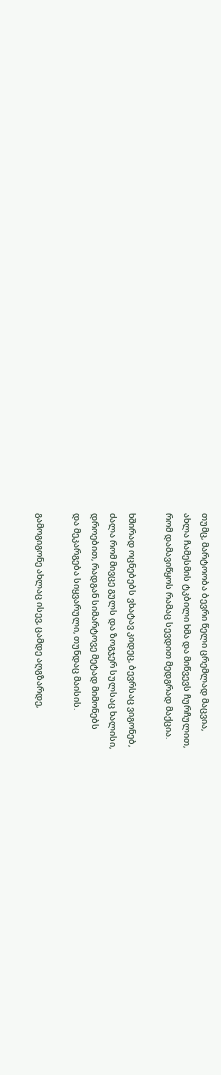თუმც, მარტოობა ბევრი წელი ცრემლად მაცვია,
ახლა ჩამესმის ტკბილი ხმა და მიწვევს ჩურჩულით,
რომ დამავიწყოს რამაც სევდით მედგრად მაქცია.

ხშირად ოცნებებს ვხატავ კიდეც, ბევრსაც ვიგონებ,
ძალა რომ მივცე გულს და ზოგჯერ სულსაც ხალისი,
დროებით, რადგან სიმარტოვე მეტად მიმონებს
და მეკარგება სიყვარული, თუნდაც მაისის.

გამოგიგონე ახლაც ისევ, ცამდე აღგზარდე,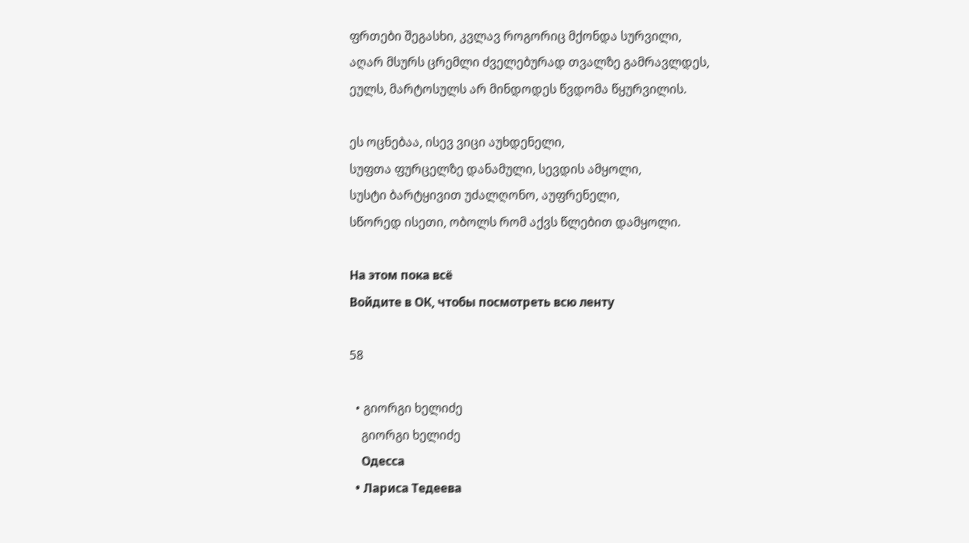ფრთები შეგასხი, კვლავ როგორიც მქონდა სურვილი,
აღარ მსურს ცრემლი ძველებურად თვალზე გამრავლდეს,
ეულს, მარტოსულს არ მინდოდეს წვდომა წყურვილის.

ეს ოცნებაა, ისევ ვიცი აუხდენელი,
სუფთა ფურცელზე დანამული, სევდის ამყოლი,
სუსტი ბარტყივით უძალღონო, აუფრენელი,
სწორედ ისეთი, ობოლს რომ აქვს წლებით დამყოლი.

На этом пока всё
Войдите в ОК, чтобы посмотреть всю ленту

58

  • გიორგი ხელიძე
    გიორგი ხელიძე
    Одесса
  • Лариса Тедеева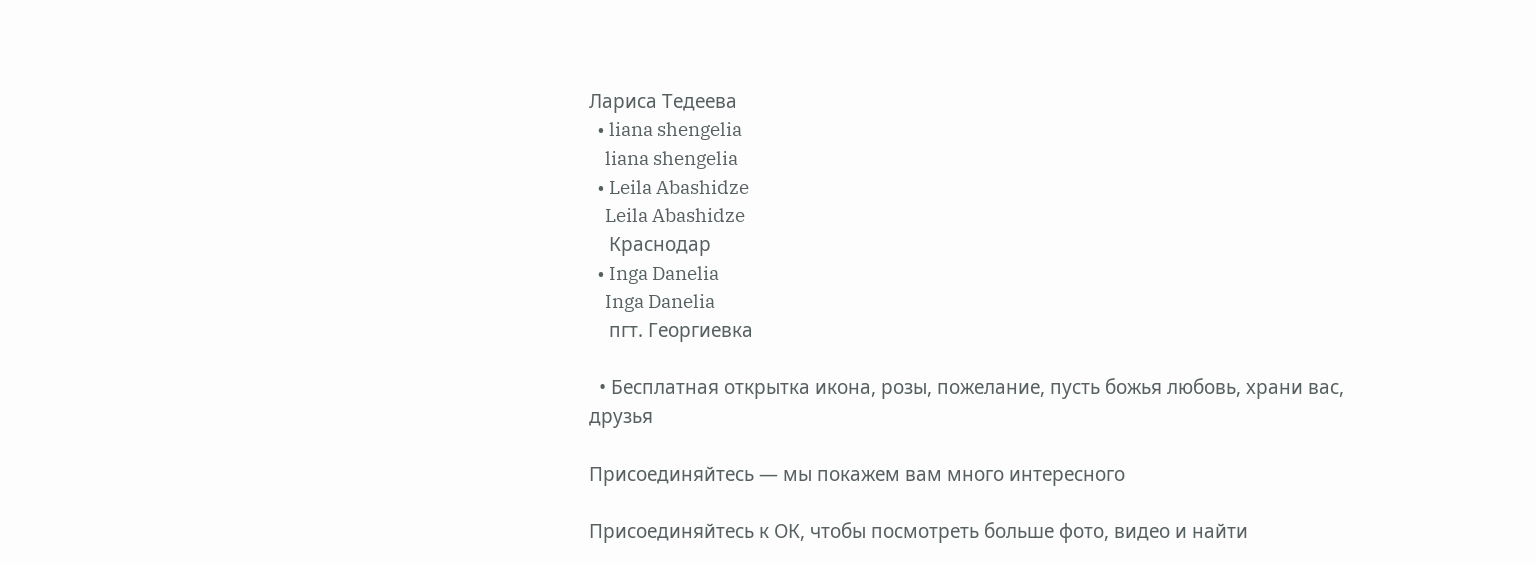Лариса Тедеева
  • liana shengelia
    liana shengelia
  • Leila Abashidze
    Leila Abashidze
    Краснодар
  • Inga Danelia
    Inga Danelia
    пгт. Георгиевка

  • Бесплатная открытка икона, розы, пожелание, пусть божья любовь, храни вас, друзья

Присоединяйтесь — мы покажем вам много интересного

Присоединяйтесь к ОК, чтобы посмотреть больше фото, видео и найти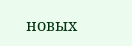новых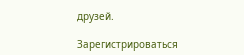друзей.

Зарегистрироваться